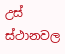උස් ස්ථානවල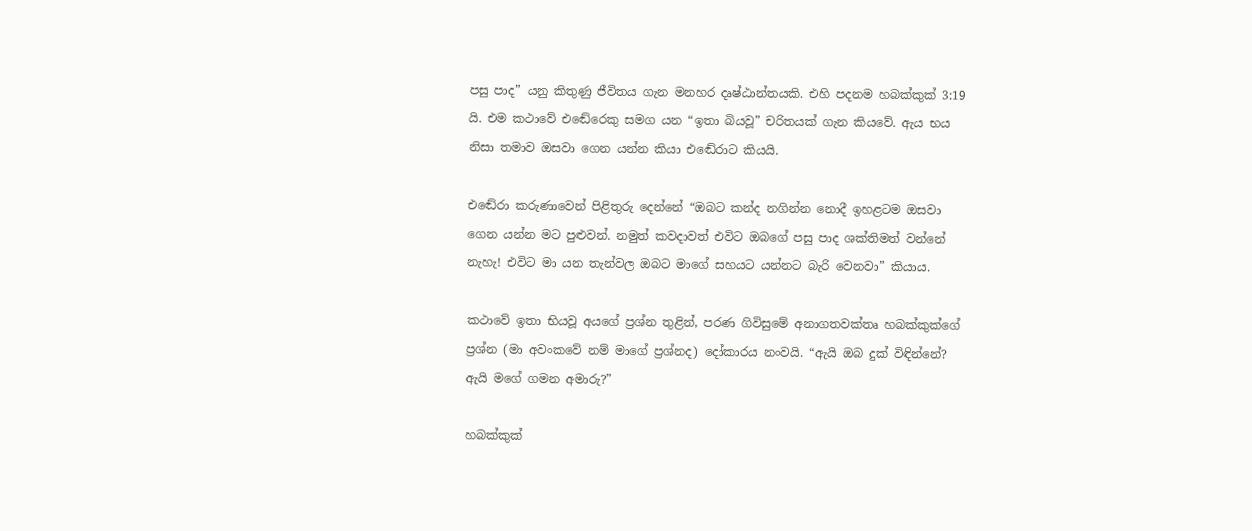පසු පාද” යනු කිතුණු ජීවිතය ගැන මනහර දෘෂ්ඨාන්තයකි. එහි පදනම හබක්කුක් 3:19 යි. එම කථාවේ එඬේරෙකු සමග යන “ඉතා බියවූ” චරිතයක් ගැන කියවේ. ඇය භය නිසා තමාව ඔසවා ගෙන යන්න කියා එඬේරාට කියයි.

එඬේරා කරුණාවෙන් පිළිතුරු දෙන්නේ “ඔබට කන්ද නගින්න නොදී ඉහළටම ඔසවා ගෙන යන්න මට පුළුවන්. නමුත් කවදාවත් එවිට ඔබගේ පසු පාද ශක්තිමත් වන්නේ නැහැ! එවිට මා යන තැන්වල ඔබට මාගේ සහයට යන්නට බැරි වෙනවා” කියාය.

කථාවේ ඉතා භියවූ අයගේ ප්‍රශ්න තුළින්, පරණ ගිවිසුමේ අනාගතවක්තෘ හබක්කුක්ගේ ප්‍රශ්න (මා අවංකවේ නම් මාගේ ප්‍රශ්නද) දෝකාරය නංවයි. “ඇයි ඔබ දුක් විඳින්නේ? ඇයි මගේ ගමන අමාරු?”

හබක්කුක්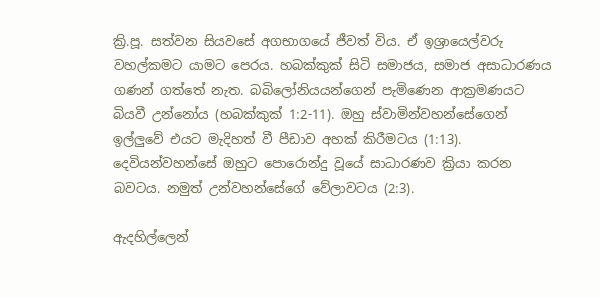ක්‍රි.පූ. සත්වන සියවසේ අගභාගයේ ජීවත් විය. ඒ ඉශ්‍රායෙල්වරු වහල්කමට යාමට පෙරය. හබක්කුක් සිටි සමාජය, සමාජ අසාධාරණය ගණන් ගත්තේ නැත. බබිලෝනියයන්ගෙන් පැමිණෙන ආක්‍රමණයට බියවී උන්නෝය (හබක්කුක් 1:2-11). ඔහු ස්වාමින්වහන්සේගෙන් ඉල්ලුවේ එයට මැදිහත් වී පීඩාව අහක් කිරීමටය (1:13). දෙවියන්වහන්සේ ඔහුට පොරොන්දු වූයේ සාධාරණව ක්‍රියා කරන බවටය. නමුත් උන්වහන්සේගේ වේලාවටය (2:3).

ඇදහිල්ලෙන්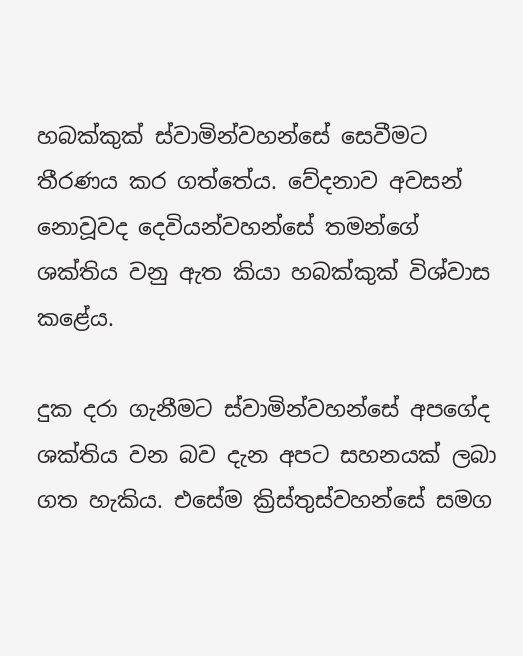හබක්කුක් ස්වාමින්වහන්සේ සෙවීමට තීරණය කර ගත්තේය. වේදනාව අවසන් නොවූවද දෙවියන්වහන්සේ තමන්ගේ ශක්තිය වනු ඇත කියා හබක්කුක් විශ්වාස කළේය.

දුක දරා ගැනීමට ස්වාමින්වහන්සේ අපගේද ශක්තිය වන බව දැන අපට සහනයක් ලබා ගත හැකිය. එසේම ක්‍රිස්තුස්වහන්සේ සමග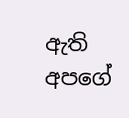ඇති අපගේ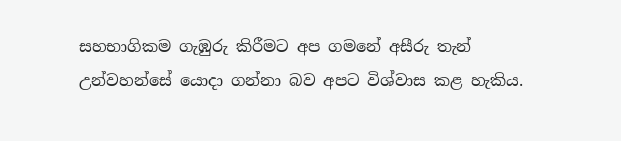සහභාගිකම ගැඹුරු කිරීමට අප ගමනේ අසීරු තැන් උන්වහන්සේ යොදා ගන්නා බව අපට විශ්වාස කළ හැකිය.